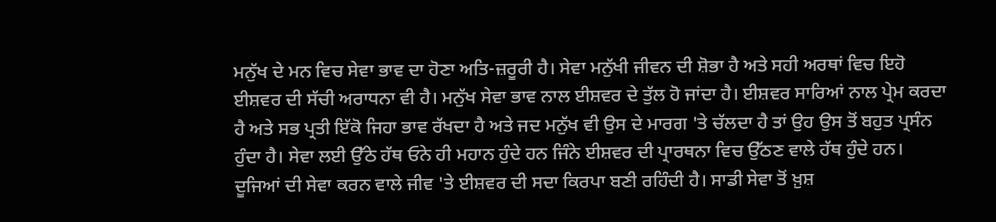ਮਨੁੱਖ ਦੇ ਮਨ ਵਿਚ ਸੇਵਾ ਭਾਵ ਦਾ ਹੋਣਾ ਅਤਿ-ਜ਼ਰੂਰੀ ਹੈ। ਸੇਵਾ ਮਨੁੱਖੀ ਜੀਵਨ ਦੀ ਸ਼ੋਭਾ ਹੈ ਅਤੇ ਸਹੀ ਅਰਥਾਂ ਵਿਚ ਇਹੋ ਈਸ਼ਵਰ ਦੀ ਸੱਚੀ ਅਰਾਧਨਾ ਵੀ ਹੈ। ਮਨੁੱਖ ਸੇਵਾ ਭਾਵ ਨਾਲ ਈਸ਼ਵਰ ਦੇ ਤੁੱਲ ਹੋ ਜਾਂਦਾ ਹੈ। ਈਸ਼ਵਰ ਸਾਰਿਆਂ ਨਾਲ ਪ੍ਰੇਮ ਕਰਦਾ ਹੈ ਅਤੇ ਸਭ ਪ੍ਰਤੀ ਇੱਕੋ ਜਿਹਾ ਭਾਵ ਰੱਖਦਾ ਹੈ ਅਤੇ ਜਦ ਮਨੁੱਖ ਵੀ ਉਸ ਦੇ ਮਾਰਗ 'ਤੇ ਚੱਲਦਾ ਹੈ ਤਾਂ ਉਹ ਉਸ ਤੋਂ ਬਹੁਤ ਪ੍ਰਸੰਨ ਹੁੰਦਾ ਹੈ। ਸੇਵਾ ਲਈ ਉੱਠੇ ਹੱਥ ਓਨੇ ਹੀ ਮਹਾਨ ਹੁੰਦੇ ਹਨ ਜਿੰਨੇ ਈਸ਼ਵਰ ਦੀ ਪ੍ਰਾਰਥਨਾ ਵਿਚ ਉੱਠਣ ਵਾਲੇ ਹੱਥ ਹੁੰਦੇ ਹਨ। ਦੂਜਿਆਂ ਦੀ ਸੇਵਾ ਕਰਨ ਵਾਲੇ ਜੀਵ 'ਤੇ ਈਸ਼ਵਰ ਦੀ ਸਦਾ ਕਿਰਪਾ ਬਣੀ ਰਹਿੰਦੀ ਹੈ। ਸਾਡੀ ਸੇਵਾ ਤੋਂ ਖ਼ੁਸ਼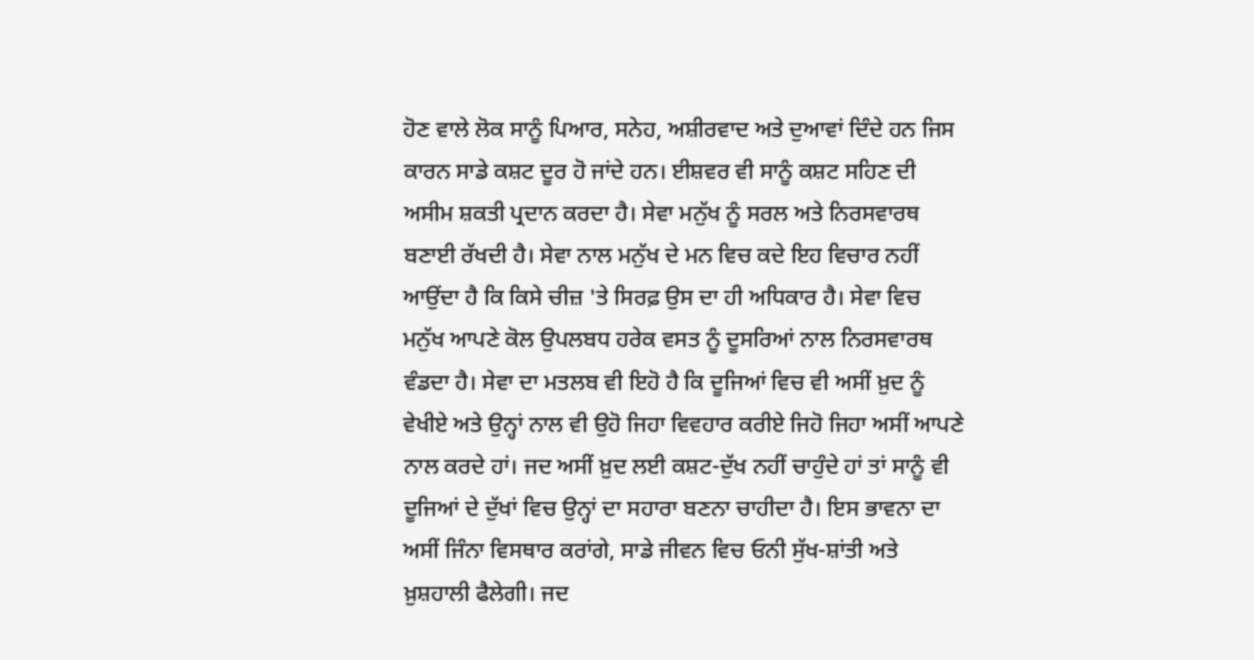ਹੋਣ ਵਾਲੇ ਲੋਕ ਸਾਨੂੰ ਪਿਆਰ, ਸਨੇਹ, ਅਸ਼ੀਰਵਾਦ ਅਤੇ ਦੁਆਵਾਂ ਦਿੰਦੇ ਹਨ ਜਿਸ ਕਾਰਨ ਸਾਡੇ ਕਸ਼ਟ ਦੂਰ ਹੋ ਜਾਂਦੇ ਹਨ। ਈਸ਼ਵਰ ਵੀ ਸਾਨੂੰ ਕਸ਼ਟ ਸਹਿਣ ਦੀ ਅਸੀਮ ਸ਼ਕਤੀ ਪ੍ਰਦਾਨ ਕਰਦਾ ਹੈ। ਸੇਵਾ ਮਨੁੱਖ ਨੂੰ ਸਰਲ ਅਤੇ ਨਿਰਸਵਾਰਥ ਬਣਾਈ ਰੱਖਦੀ ਹੈ। ਸੇਵਾ ਨਾਲ ਮਨੁੱਖ ਦੇ ਮਨ ਵਿਚ ਕਦੇ ਇਹ ਵਿਚਾਰ ਨਹੀਂ ਆਉਂਦਾ ਹੈ ਕਿ ਕਿਸੇ ਚੀਜ਼ 'ਤੇ ਸਿਰਫ਼ ਉਸ ਦਾ ਹੀ ਅਧਿਕਾਰ ਹੈ। ਸੇਵਾ ਵਿਚ ਮਨੁੱਖ ਆਪਣੇ ਕੋਲ ਉਪਲਬਧ ਹਰੇਕ ਵਸਤ ਨੂੰ ਦੂਸਰਿਆਂ ਨਾਲ ਨਿਰਸਵਾਰਥ ਵੰਡਦਾ ਹੈ। ਸੇਵਾ ਦਾ ਮਤਲਬ ਵੀ ਇਹੋ ਹੈ ਕਿ ਦੂਜਿਆਂ ਵਿਚ ਵੀ ਅਸੀਂ ਖ਼ੁਦ ਨੂੰ ਵੇਖੀਏ ਅਤੇ ਉਨ੍ਹਾਂ ਨਾਲ ਵੀ ਉਹੋ ਜਿਹਾ ਵਿਵਹਾਰ ਕਰੀਏ ਜਿਹੋ ਜਿਹਾ ਅਸੀਂ ਆਪਣੇ ਨਾਲ ਕਰਦੇ ਹਾਂ। ਜਦ ਅਸੀਂ ਖ਼ੁਦ ਲਈ ਕਸ਼ਟ-ਦੁੱਖ ਨਹੀਂ ਚਾਹੁੰਦੇ ਹਾਂ ਤਾਂ ਸਾਨੂੰ ਵੀ ਦੂਜਿਆਂ ਦੇ ਦੁੱਖਾਂ ਵਿਚ ਉਨ੍ਹਾਂ ਦਾ ਸਹਾਰਾ ਬਣਨਾ ਚਾਹੀਦਾ ਹੈ। ਇਸ ਭਾਵਨਾ ਦਾ ਅਸੀਂ ਜਿੰਨਾ ਵਿਸਥਾਰ ਕਰਾਂਗੇ, ਸਾਡੇ ਜੀਵਨ ਵਿਚ ਓਨੀ ਸੁੱਖ-ਸ਼ਾਂਤੀ ਅਤੇ ਖ਼ੁਸ਼ਹਾਲੀ ਫੈਲੇਗੀ। ਜਦ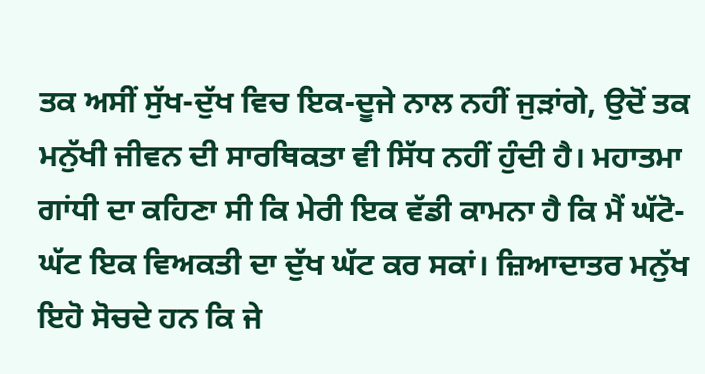ਤਕ ਅਸੀਂ ਸੁੱਖ-ਦੁੱਖ ਵਿਚ ਇਕ-ਦੂਜੇ ਨਾਲ ਨਹੀਂ ਜੁੜਾਂਗੇ, ਉਦੋਂ ਤਕ ਮਨੁੱਖੀ ਜੀਵਨ ਦੀ ਸਾਰਥਿਕਤਾ ਵੀ ਸਿੱਧ ਨਹੀਂ ਹੁੰਦੀ ਹੈ। ਮਹਾਤਮਾ ਗਾਂਧੀ ਦਾ ਕਹਿਣਾ ਸੀ ਕਿ ਮੇਰੀ ਇਕ ਵੱਡੀ ਕਾਮਨਾ ਹੈ ਕਿ ਮੈਂ ਘੱਟੋ-ਘੱਟ ਇਕ ਵਿਅਕਤੀ ਦਾ ਦੁੱਖ ਘੱਟ ਕਰ ਸਕਾਂ। ਜ਼ਿਆਦਾਤਰ ਮਨੁੱਖ ਇਹੋ ਸੋਚਦੇ ਹਨ ਕਿ ਜੇ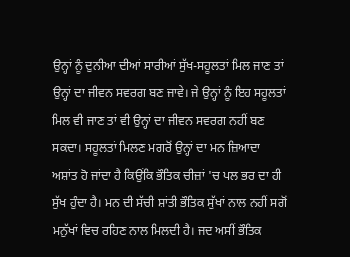ਉਨ੍ਹਾਂ ਨੂੰ ਦੁਨੀਆ ਦੀਆਂ ਸਾਰੀਆਂ ਸੁੱਖ-ਸਹੂਲਤਾਂ ਮਿਲ ਜਾਣ ਤਾਂ ਉਨ੍ਹਾਂ ਦਾ ਜੀਵਨ ਸਵਰਗ ਬਣ ਜਾਵੇ। ਜੇ ਉਨ੍ਹਾਂ ਨੂੰ ਇਹ ਸਹੂਲਤਾਂ ਮਿਲ ਵੀ ਜਾਣ ਤਾਂ ਵੀ ਉਨ੍ਹਾਂ ਦਾ ਜੀਵਨ ਸਵਰਗ ਨਹੀਂ ਬਣ ਸਕਦਾ। ਸਹੂਲਤਾਂ ਮਿਲਣ ਮਗਰੋਂ ਉਨ੍ਹਾਂ ਦਾ ਮਨ ਜ਼ਿਆਦਾ ਅਸ਼ਾਂਤ ਹੋ ਜਾਂਦਾ ਹੈ ਕਿਉਂਕਿ ਭੌਤਿਕ ਚੀਜ਼ਾਂ 'ਚ ਪਲ ਭਰ ਦਾ ਹੀ ਸੁੱਖ ਹੁੰਦਾ ਹੈ। ਮਨ ਦੀ ਸੱਚੀ ਸ਼ਾਂਤੀ ਭੌਤਿਕ ਸੁੱਖਾਂ ਨਾਲ ਨਹੀਂ ਸਗੋਂ ਮਨੁੱਖਾਂ ਵਿਚ ਰਹਿਣ ਨਾਲ ਮਿਲਦੀ ਹੈ। ਜਦ ਅਸੀਂ ਭੌਤਿਕ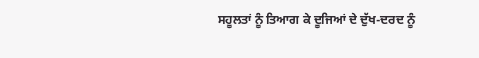ਸਹੂਲਤਾਂ ਨੂੰ ਤਿਆਗ ਕੇ ਦੂਜਿਆਂ ਦੇ ਦੁੱਖ-ਦਰਦ ਨੂੰ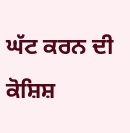ਘੱਟ ਕਰਨ ਦੀ ਕੋਸ਼ਿਸ਼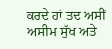ਕਰਦੇ ਹਾਂ ਤਦ ਅਸੀਂ ਅਸੀਮ ਸੁੱਖ ਅਤੇ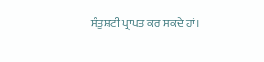ਸੰਤੁਸ਼ਟੀ ਪ੍ਰਾਪਤ ਕਰ ਸਕਦੇ ਹਾਂ।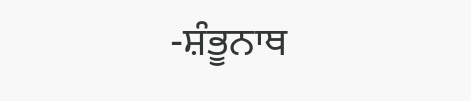-ਸ਼ੰਭੂਨਾਥ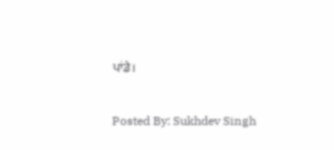ਪਾਂਡੇ।

Posted By: Sukhdev Singh